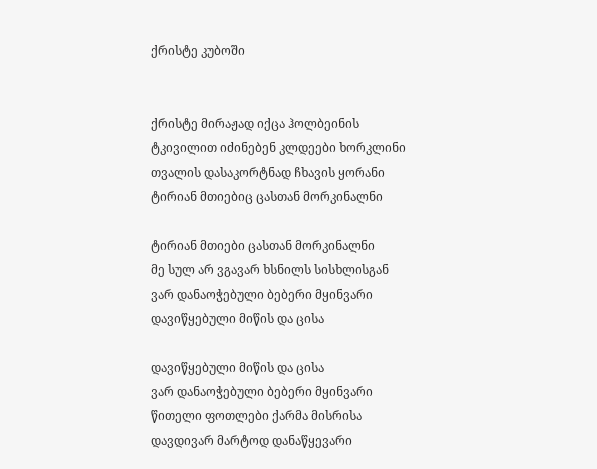ქრისტე კუბოში


ქრისტე მირაჟად იქცა ჰოლბეინის
ტკივილით იძინებენ კლდეები ხორკლინი
თვალის დასაკორტნად ჩხავის ყორანი
ტირიან მთიებიც ცასთან მორკინალნი

ტირიან მთიები ცასთან მორკინალნი
მე სულ არ ვგავარ ხსნილს სისხლისგან
ვარ დანაოჭებული ბებერი მყინვარი
დავიწყებული მიწის და ცისა

დავიწყებული მიწის და ცისა
ვარ დანაოჭებული ბებერი მყინვარი
წითელი ფოთლები ქარმა მისრისა
დავდივარ მარტოდ დანაწყევარი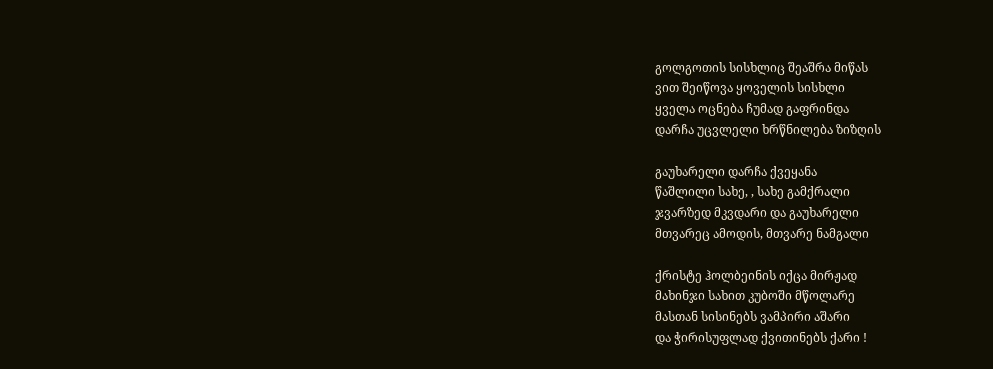გოლგოთის სისხლიც შეაშრა მიწას
ვით შეიწოვა ყოველის სისხლი
ყველა ოცნება ჩუმად გაფრინდა
დარჩა უცვლელი ხრწნილება ზიზღის

გაუხარელი დარჩა ქვეყანა
წაშლილი სახე, , სახე გამქრალი
ჯვარზედ მკვდარი და გაუხარელი
მთვარეც ამოდის, მთვარე ნამგალი

ქრისტე ჰოლბეინის იქცა მირჟად
მახინჯი სახით კუბოში მწოლარე
მასთან სისინებს ვამპირი აშარი
და ჭირისუფლად ქვითინებს ქარი !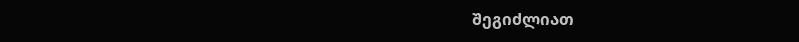შეგიძლიათ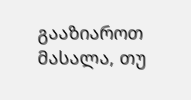გააზიაროთ მასალა, თუ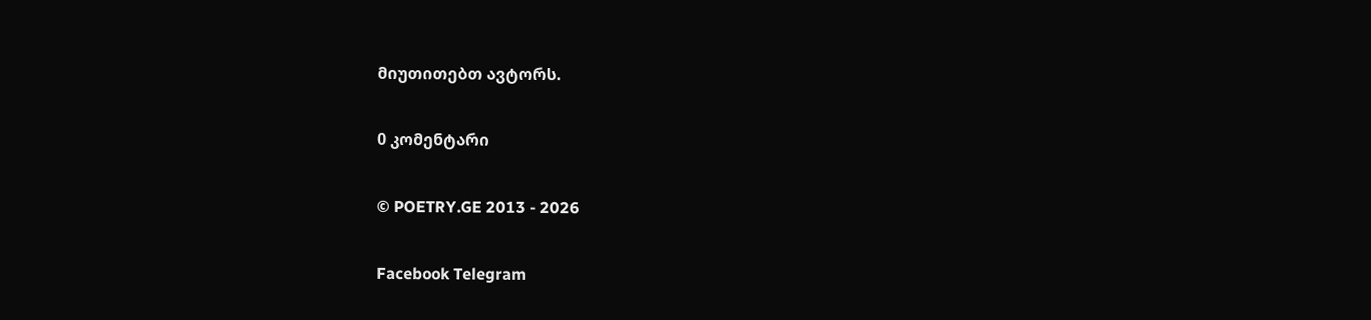მიუთითებთ ავტორს.

0 კომენტარი

© POETRY.GE 2013 - 2026

Facebook Telegram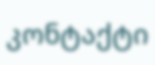კონტაქტი